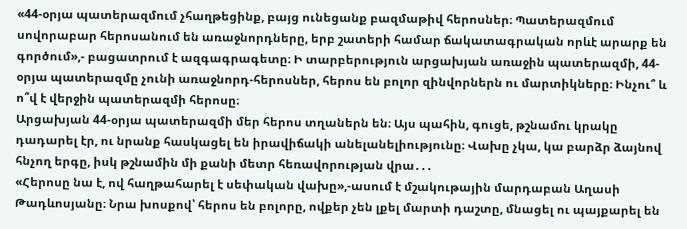«44-օրյա պատերազմում չհաղթեցինք, բայց ունեցանք բազմաթիվ հերոսներ։ Պատերազմում սովորաբար հերոսանում են առաջնորդները, երբ շատերի համար ճակատագրական որևէ արարք են գործում»,- բացատրում է ազգագրագետը։ Ի տարբերություն արցախյան առաջին պատերազմի, 44-օրյա պատերազմը չունի առաջնորդ-հերոսներ, հերոս են բոլոր զինվորներն ու մարտիկները։ Ինչու՞ և ո՞վ է վերջին պատերազմի հերոսը։
Արցախյան 44-օրյա պատերազմի մեր հերոս տղաներն են։ Այս պահին, գուցե, թշնամու կրակը դադարել էր, ու նրանք հասկացել են իրավիճակի անելանելիությունը։ Վախը չկա, կա բարձր ձայնով հնչող երգը, իսկ թշնամին մի քանի մետր հեռավորության վրա․․․
«Հերոսը նա է, ով հաղթահարել է սեփական վախը»,-ասում է մշակութային մարդաբան Աղասի Թադևոսյանը։ Նրա խոսքով՝ հերոս են բոլորը, ովքեր չեն լքել մարտի դաշտը, մնացել ու պայքարել են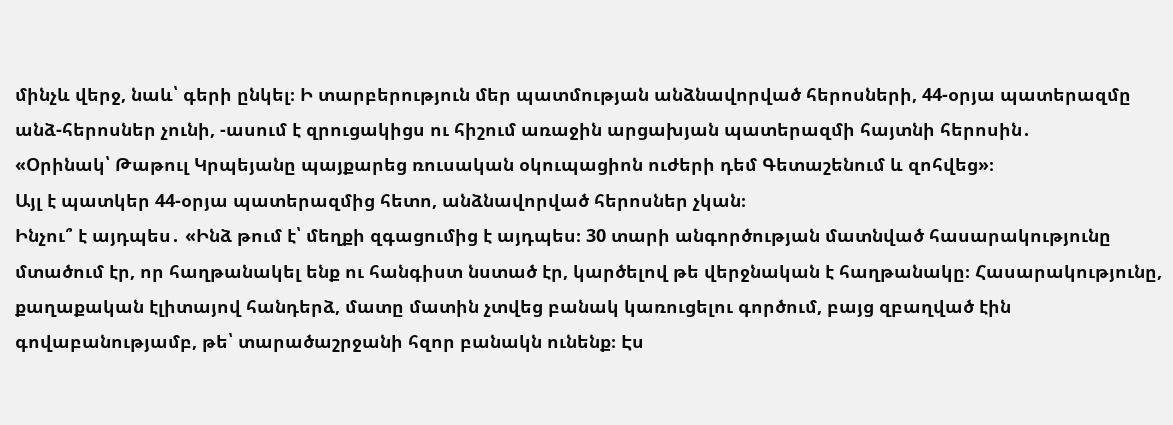մինչև վերջ, նաև՝ գերի ընկել։ Ի տարբերություն մեր պատմության անձնավորված հերոսների, 44-օրյա պատերազմը անձ-հերոսներ չունի, -ասում է զրուցակիցս ու հիշում առաջին արցախյան պատերազմի հայտնի հերոսին․
«Օրինակ՝ Թաթուլ Կրպեյանը պայքարեց ռուսական օկուպացիոն ուժերի դեմ Գետաշենում և զոհվեց»։
Այլ է պատկեր 44-օրյա պատերազմից հետո, անձնավորված հերոսներ չկան։
Ինչու՞ է այդպես․ «Ինձ թում է՝ մեղքի զգացումից է այդպես։ 30 տարի անգործության մատնված հասարակությունը մտածում էր, որ հաղթանակել ենք ու հանգիստ նստած էր, կարծելով թե վերջնական է հաղթանակը։ Հասարակությունը, քաղաքական էլիտայով հանդերձ, մատը մատին չտվեց բանակ կառուցելու գործում, բայց զբաղված էին գովաբանությամբ, թե՝ տարածաշրջանի հզոր բանակն ունենք։ Էս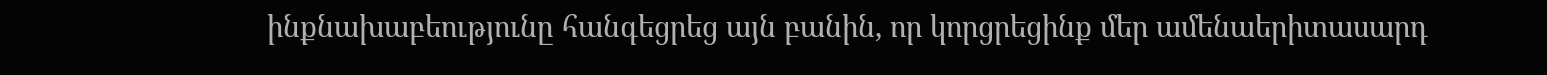ինքնախաբեությունը հանգեցրեց այն բանին, որ կորցրեցինք մեր ամենաերիտասարդ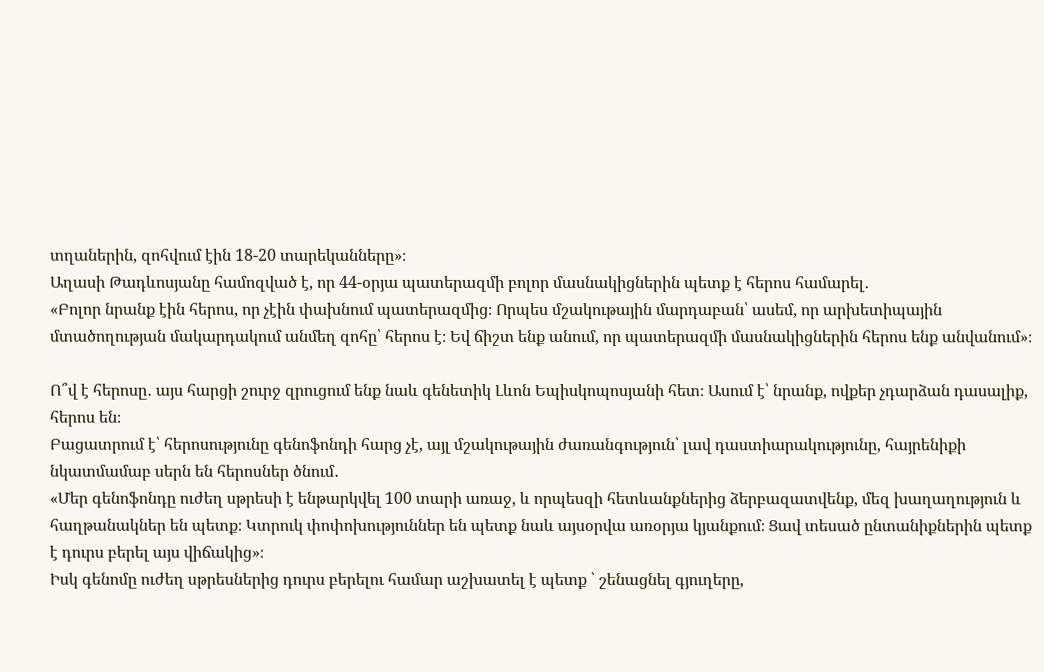տղաներին, զոհվում էին 18-20 տարեկանները»։
Աղասի Թադևոսյանը համոզված է, որ 44-օրյա պատերազմի բոլոր մասնակիցներին պետք է հերոս համարել․
«Բոլոր նրանք էին հերոս, որ չէին փախնում պատերազմից։ Որպես մշակութային մարդաբան՝ ասեմ, որ արխետիպային մտածողության մակարդակում անմեղ զոհը՝ հերոս է։ Եվ ճիշտ ենք անում, որ պատերազմի մասնակիցներին հերոս ենք անվանում»։

Ո՞վ է հերոսը․ այս հարցի շուրջ զրուցում ենք նաև գենետիկ Լևոն Եպիսկոպոսյանի հետ։ Ասում է՝ նրանք, ովքեր չդարձան դասալիք, հերոս են։
Բացատրում է՝ հերոսությունը գենոֆոնդի հարց չէ, այլ մշակութային ժառանգություն՝ լավ դաստիարակությունը, հայրենիքի նկատմամաբ սերն են հերոսներ ծնում․
«Մեր գենոֆոնդը ուժեղ սթրեսի է ենթարկվել 100 տարի առաջ, և որպեսզի հետևանքներից ձերբազատվենք, մեզ խաղաղություն և հաղթանակներ են պետք։ Կտրուկ փոփոխություններ են պետք նաև այսօրվա առօրյա կյանքում։ Ցավ տեսած ընտանիքներին պետք է դուրս բերել այս վիճակից»։
Իսկ գենոմը ուժեղ սթրեսներից դուրս բերելու համար աշխատել է պետք ՝ շենացնել գյուղերը,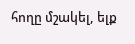հողը մշակել, ելք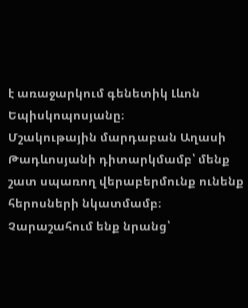է առաջարկում գենետիկ Լևոն Եպիսկոպոսյանը։
Մշակութային մարդաբան Աղասի Թադևոսյանի դիտարկմամբ՝ մենք շատ սպառող վերաբերմունք ունենք հերոսների նկատմամբ։ Չարաշահում ենք նրանց՝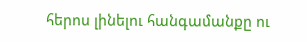հերոս լինելու հանգամանքը ու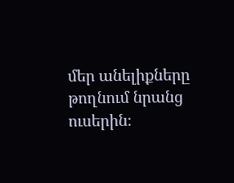մեր անելիքները թողնում նրանց ուսերին։